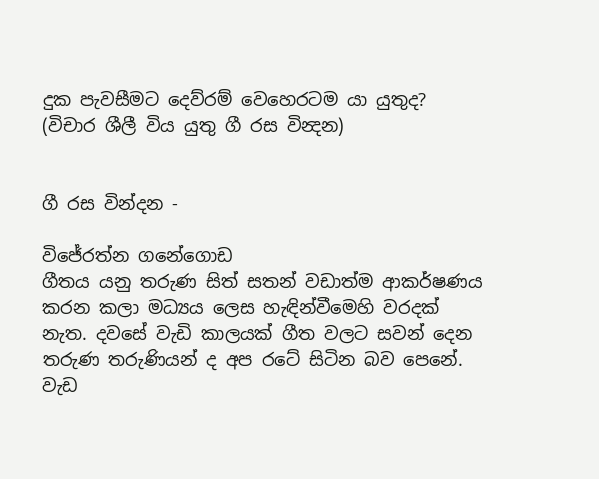දුක පැවසීමට දෙව්රම් වෙහෙරටම යා යුතුද? (විචාර ශීලී විය යුතු ගී රස වින්‍දන)


ගී රස වින්දන -

විජේරත්න ගනේගොඩ
ගීතය යනු තරුණ සිත් සතන් වඩාත්ම ආකර්ෂණය කරන කලා මධ්‍යය ලෙස හැඳින්වීමෙහි වරදක් නැත. දවසේ වැඩි කාලයක් ගීත වලට සවන් දෙන තරුණ තරුණියන් ද අප රටේ සිටින බව පෙනේ. වැඩ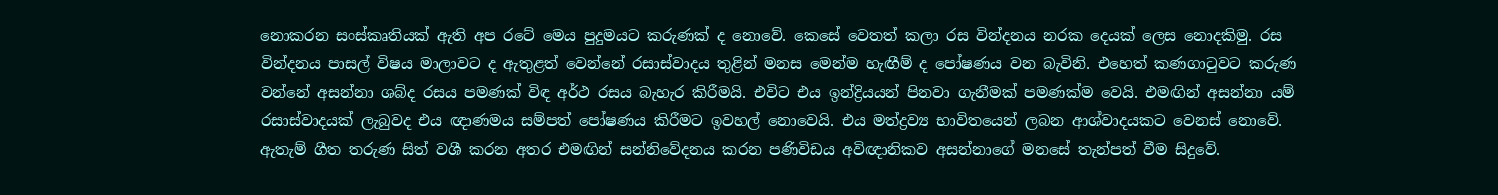නොකරන සංස්කෘතියක් ඇති අප රටේ මෙය පුදුමයට කරුණක් ද නොවේ. කෙසේ වෙතත් කලා රස වින්දනය නරක දෙයක් ලෙස නොදකිමු. රස වින්දනය පාසල් විෂය මාලාවට ද ඇතුළත් වෙන්නේ රසාස්වාදය තුළින් මනස මෙන්ම හැඟීම් ද පෝෂණය වන බැවිනි. එහෙත් කණගාටුවට කරුණ වන්නේ අසන්නා ශබ්ද රසය පමණක් විඳ අර්ථ රසය බැහැර කිරීමයි. එවිට එය ඉන්ද්‍රියයන් පිනවා ගැනීමක් පමණක්ම වෙයි. එමඟින් අසන්නා යම් රසාස්වාදයක් ලැබුවද එය ඥාණමය සම්පත් පෝෂණය කිරීමට ඉවහල් නොවෙයි. එය මත්ද්‍රව්‍ය භාවිතයෙන් ලබන ආශ්වාදයකට වෙනස් නොවේ.
ඇතැම් ගීත තරුණ සිත් වශී කරන අතර එමඟින් සන්නිවේදනය කරන පණිවිඩය අවිඥානිකව අසන්නාගේ මනසේ තැන්පත් වීම සිදුවේ.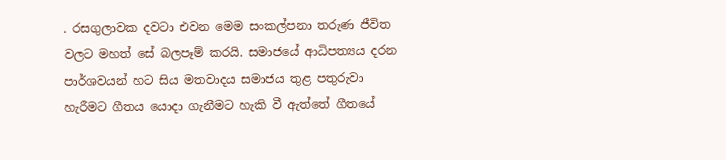. රසගුලාවක දවටා එවන මෙම සංකල්පනා තරුණ ජීවිත වලට මහත් සේ බලපෑම් කරයි. සමාජයේ ආධිපත්‍යය දරන පාර්ශවයන් හට සිය මතවාදය සමාජය තුළ පතුරුවා හැරීමට ගීතය යොදා ගැනීමට හැකි වී ඇත්තේ ගීතයේ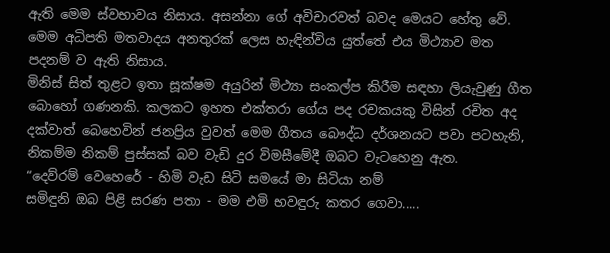ඇති මෙම ස්වභාවය නිසාය. අසන්නා ගේ අවිචාරවත් බවද මෙයට හේතු වේ. මෙම අධිපති මතවාදය අනතුරක් ලෙස හැඳින්විය යුත්තේ එය මිථ්‍යාව මත පදනම් ව ඇති නිසාය.
මිනිස් සිත් තුළට ඉතා සූක්ෂම අයුරින් මිථ්‍යා සංකල්ප කිරීම සඳහා ලියැවුණු ගීත බොහෝ ගණනකි. කලකට ඉහත එක්තරා ගේය පද රචකයකු විසින් රචිත අද දක්වාත් බෙහෙවින් ජනප්‍රිය වුවත් මෙම ගීතය බෞද්ධ දර්ශනයට පවා පටහැනි, නිකම්ම නිකම් පුස්සක් බව වැඩි දුර විමසීමේදී ඔබට වැටහෙනු ඇත.
“දෙව්රම් වෙහෙරේ - හිමි වැඩ සිටි සමයේ මා සිටියා නම්
සමිඳුනි ඔබ පිළි සරණ පතා - මම එමි භවඳුරු කතර ගෙවා.....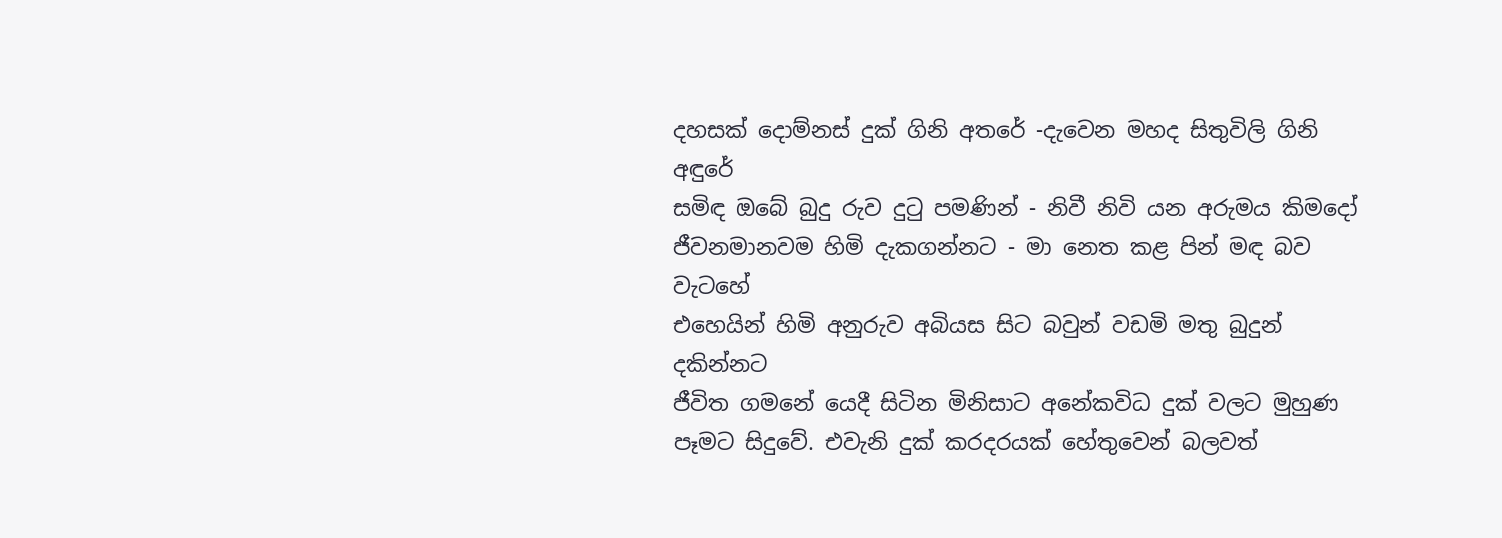දහසක් දොම්නස් දුක් ගිනි අතරේ -දැවෙන මහද සිතුවිලි ගිනි අඳුරේ
සමිඳ ඔබේ බුදු රුව දුටු පමණින් - නිවී නිවි යන අරුමය කිමදෝ
ජීවනමානවම හිමි දැකගන්නට - මා නෙත කළ පින් මඳ බව වැටහේ
එහෙයින් හිමි අනුරුව අබියස සිට බවුන් වඩමි මතු බුදුන් දකින්නට
ජීවිත ගමනේ යෙදී සිටින මිනිසාට අනේකවිධ දුක් වලට මුහුණ පෑමට සිදුවේ. එවැනි දුක් කරදරයක් හේතුවෙන් බලවත්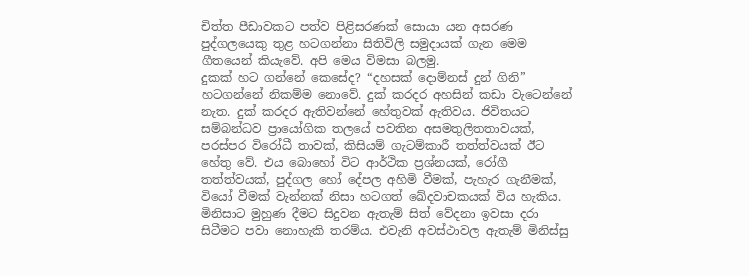චිත්ත පීඩාවකට පත්ව පිළිසරණක් සොයා යන අසරණ පුද්ගලයෙකු තුළ හටගන්නා සිතිවිලි සමුදායක් ගැන මෙම ගීතයෙන් කියැවේ. අපි මෙය විමසා බලමු.
දුකක් හට ගන්නේ කෙසේද? “දහසක් දොම්නස් දුන් ගිනි” හටගන්නේ නිකම්ම නොවේ. දුක් කරදර අහසින් කඩා වැටෙන්නේ නැත. දුක් කරදර ඇතිවන්නේ හේතුවක් ඇතිවය. ජිවිතයට සම්බන්ධව ප්‍රායෝගික තලයේ පවතින අසමතුලිතතාවයක්, පරස්පර විරෝධී තාවක්, කිසියම් ගැටම්කාරී තත්ත්වයක් ඊට හේතු වේ. එය බොහෝ විට ආර්ථික ප්‍රශ්නයක්, රෝගී තත්ත්වයක්, පුද්ගල හෝ දේපල අහිමි වීමක්, පැහැර ගැනීමක්, වියෝ වීමක් වැන්නක් නිසා හටගත් ඛේදවාචකයක් විය හැකිය. මිනිසාට මුහුණ දීමට සිදුවන ඇතැම් සිත් වේදනා ඉවසා දරා සිටීමට පවා නොහැකි තරම්ය. එවැනි අවස්ථාවල ඇතැම් මිනිස්සු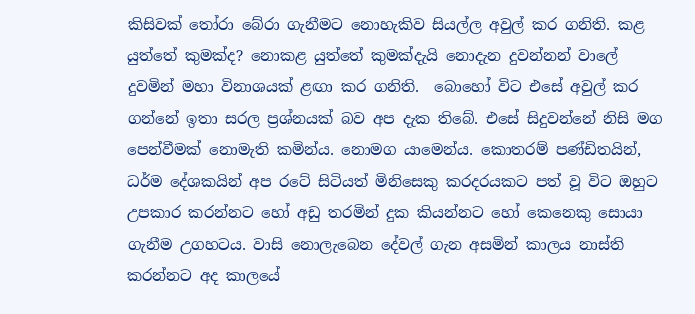කිසිවක් තෝරා බේරා ගැනීමට නොහැකිව සියල්ල අවුල් කර ගනිති. කළ යුත්තේ කුමක්ද? නොකළ යුත්තේ කුමක්දැයි නොදැන දුවන්නන් වාලේ දුවමින් මහා විනාශයක් ළඟා කර ගනිති.  බොහෝ විට එසේ අවුල් කර ගන්නේ ඉතා සරල ප්‍රශ්නයක් බව අප දැක තිබේ. එසේ සිදුවන්නේ නිසි මග පෙන්වීමක් නොමැති කමින්ය. නොමග යාමෙන්ය. කොතරම් පණ්ඩිතයින්, ධර්ම දේශකයින් අප රටේ සිටියත් මිනිසෙකු කරදරයකට පත් වූ විට ඔහුට උපකාර කරන්නට හෝ අඩු තරමින් දුක කියන්නට හෝ කෙනෙකු සොයා ගැනීම උගහටය. වාසි නොලැබෙන දේවල් ගැන අසමින් කාලය නාස්ති කරන්නට අද කාලයේ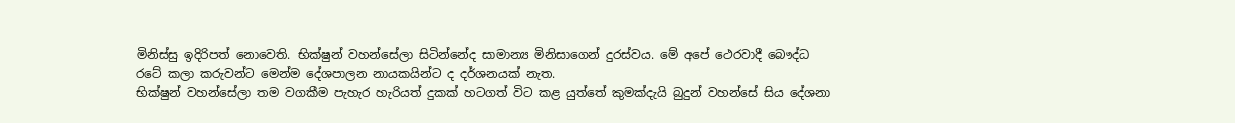මිනිස්සු ඉදිරිපත් නොවෙති. භික්ෂුන් වහන්සේලා සිටින්නේද සාමාන්‍ය මිනිසාගෙන් දුරස්වය. මේ අපේ ථෙරවාදී බෞද්ධ රටේ කලා කරුවන්ට මෙන්ම දේශපාලන නායකයින්ට ද දර්ශනයක් නැත.
භික්ෂුන් වහන්සේලා තම වගකීම පැහැර හැරියත් දුකක් හටගත් විට කළ යුත්තේ කුමක්දැයි බුදුන් වහන්සේ සිය දේශනා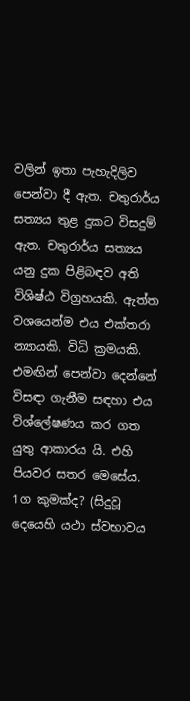වලින් ඉතා පැහැදිලිව පෙන්වා දී ඇත. චතුරාර්ය සත්‍යය තුළ දුකට විසදුම් ඇත. චතුරාර්ය සත්‍යය යනු දුක පිළිබඳව අති විශිෂ්ඨ විග්‍රහයකි. ඇත්ත වශයෙන්ම එය එක්තරා න්‍යායකි. විධි ක්‍රමයකි. එමඟින් පෙන්වා දෙන්නේ විසඳා ගැනීම සඳහා එය විශ්ලේෂණය කර ගත යුතු ආකාරය යි. එහි පියවර සතර මෙසේය.
1ග කුමක්ද? (සිදුවූ දෙයෙහි යථා ස්වභාවය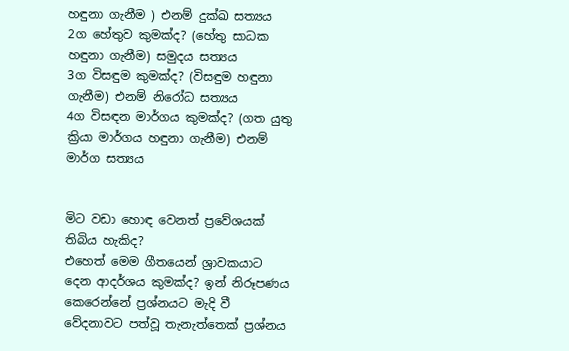හඳුනා ගැනීම ) එනම් දුක්ඛ සත්‍යය
2ග හේතුව කුමක්ද? (හේතු සාධක හඳුනා ගැනීම) සමුදය සත්‍යය
3ග විසඳුම කුමක්ද? (විසඳුම හඳුනා ගැනීම) එනම් නිරෝධ සත්‍යය
4ග විසඳන මාර්ගය කුමක්ද? (ගත යුතු ක්‍රියා මාර්ගය හඳුනා ගැනීම) එනම් මාර්ග සත්‍යය


මිට වඩා හොඳ වෙනත් ප්‍රවේශයක් තිබිය හැකිද?
එහෙත් මෙම ගීතයෙන් ශ්‍රාවකයාට දෙන ආදර්ශය කුමක්ද? ඉන් නිරූපණය කෙරෙන්නේ ප්‍රශ්නයට මැදි වී වේදනාවට පත්වූ තැනැත්තෙක් ප්‍රශ්නය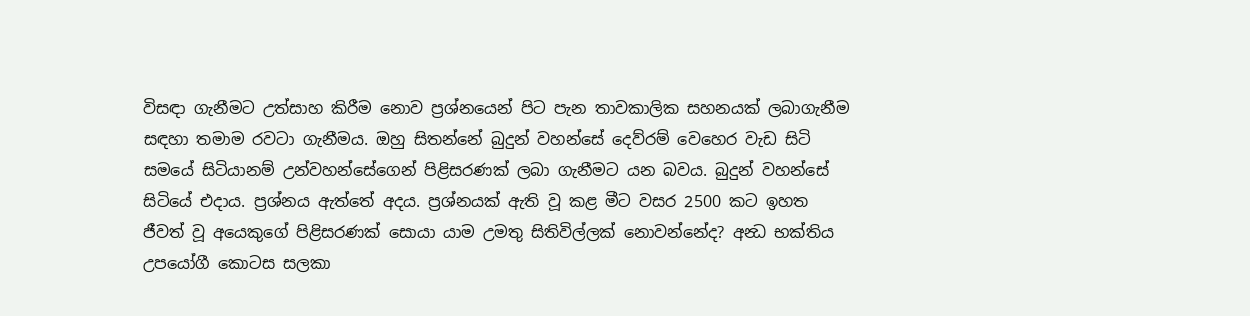විසඳා ගැනීමට උත්සාහ කිරීම නොව ප්‍රශ්නයෙන් පිට පැන තාවකාලික සහනයක් ලබාගැනීම සඳහා තමාම රවටා ගැනීමය. ඔහු සිතන්නේ බුදුන් වහන්සේ දෙව්රම් වෙහෙර වැඩ සිටි සමයේ සිටියානම් උන්වහන්සේගෙන් පිළිසරණක් ලබා ගැනීමට යන බවය. බුදුන් වහන්සේ සිටියේ එදාය. ප්‍රශ්නය ඇත්තේ අදය. ප්‍රශ්නයක් ඇති වූ කළ මීට වසර 2500 කට ඉහත ජීවත් වූ අයෙකුගේ පිළිසරණක් සොයා යාම උමතු සිතිවිල්ලක් නොවන්නේද? අන්‍ධ භක්තිය උපයෝගී කොටස සලකා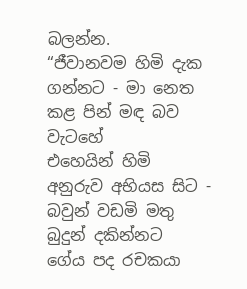බලන්න.
“ජීවානවම හිමි දැක ගන්නට - මා නෙත කළ පින් මඳ බව වැටහේ
එහෙයින් හිමි අනුරුව අභියස සිට - බවුන් වඩමි මතු බුදුන් දකින්නට
ගේය පද රචකයා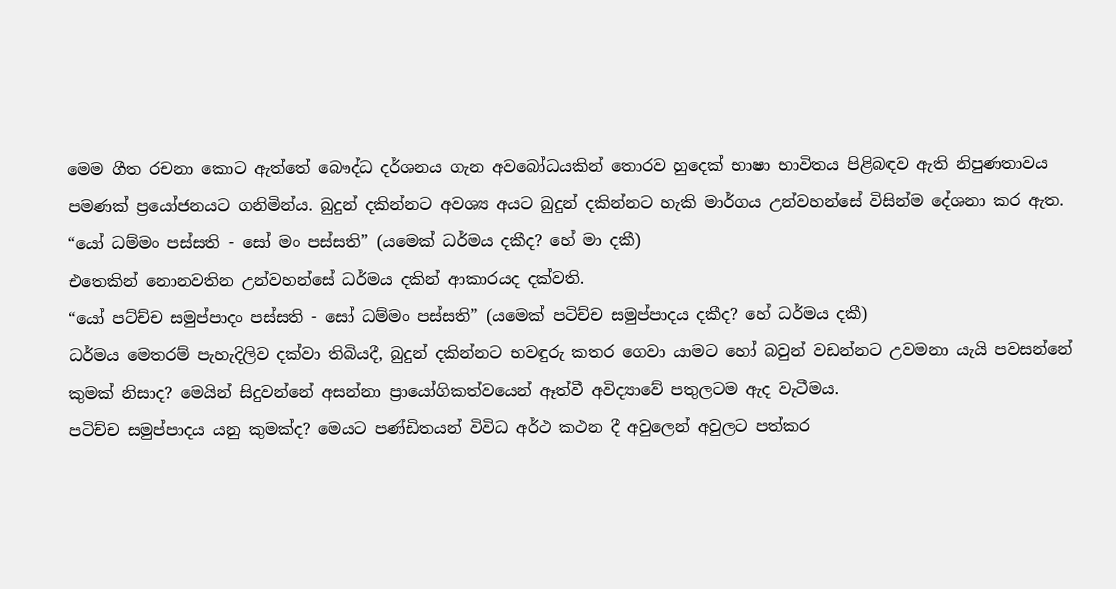මෙම ගීත රචනා කොට ඇත්තේ බෞද්ධ දර්ශනය ගැන අවබෝධයකින් තොරව හුදෙක් භාෂා භාවිතය පිළිබඳව ඇති නිපුණතාවය පමණක් ප්‍රයෝජනයට ගනිමින්ය. බුදුන් දකින්නට අවශ්‍ය අයට බුදුන් දකින්නට හැකි මාර්ගය උන්වහන්සේ විසින්ම දේශනා කර ඇත.
“යෝ ධම්මං පස්සති - සෝ මං පස්සති” (යමෙක් ධර්මය දකීද? හේ මා දකී)
එතෙකින් නොනවතින උන්වහන්සේ ධර්මය දකින් ආකාරයද දක්වති.
“යෝ පට්ච්ච සමුප්පාදං පස්සති - සෝ ධම්මං පස්සති” (යමෙක් පටිච්ච සමුප්පාදය දකීද? හේ ධර්මය දකී)
ධර්මය මෙතරම් පැහැදිලිව දක්වා තිබියදී, බුදුන් දකින්නට භවඳුරු කතර ගෙවා යාමට හෝ බවුන් වඩන්නට උවමනා යැයි පවසන්නේ කුමක් නිසාද? මෙයින් සිදුවන්නේ අසන්නා ප්‍රායෝගිකත්වයෙන් ඈත්වී අවිද්‍යාවේ පතුලටම ඇද වැටීමය.
පටිච්ච සමුප්පාදය යනු කුමක්ද? මෙයට පණ්ඩිතයන් විවිධ අර්ථ කථන දී අවුලෙන් අවුලට පත්කර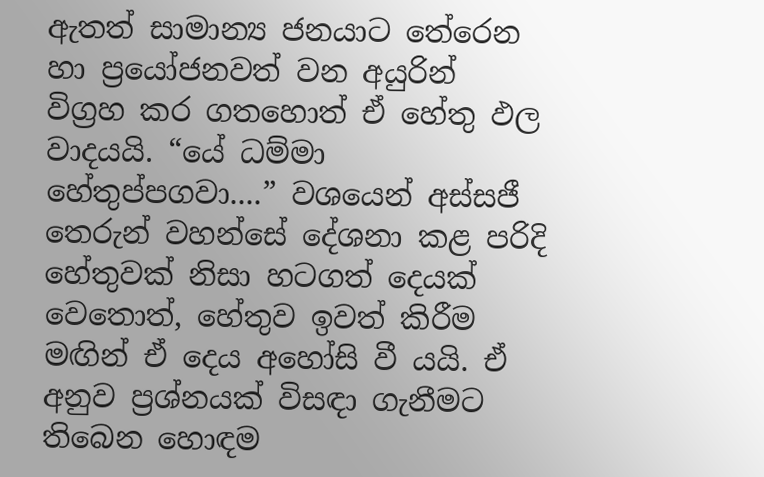ඇතත් සාමාන්‍ය ජනයාට තේරෙන හා ප්‍රයෝජනවත් වන අයුරින් විග්‍රහ කර ගතහොත් ඒ හේතු ඵල වාදයයි. “යේ ධම්මා හේතුප්පගවා....” වශයෙන් අස්සජී තෙරුන් වහන්සේ දේශනා කළ පරිදි හේතුවක් නිසා හටගත් දෙයක් වෙතොත්, හේතුව ඉවත් කිරීම මඟින් ඒ දෙය අහෝසි වී යයි. ඒ අනුව ප්‍රශ්නයක් විසඳා ගැනීමට තිබෙන හොඳම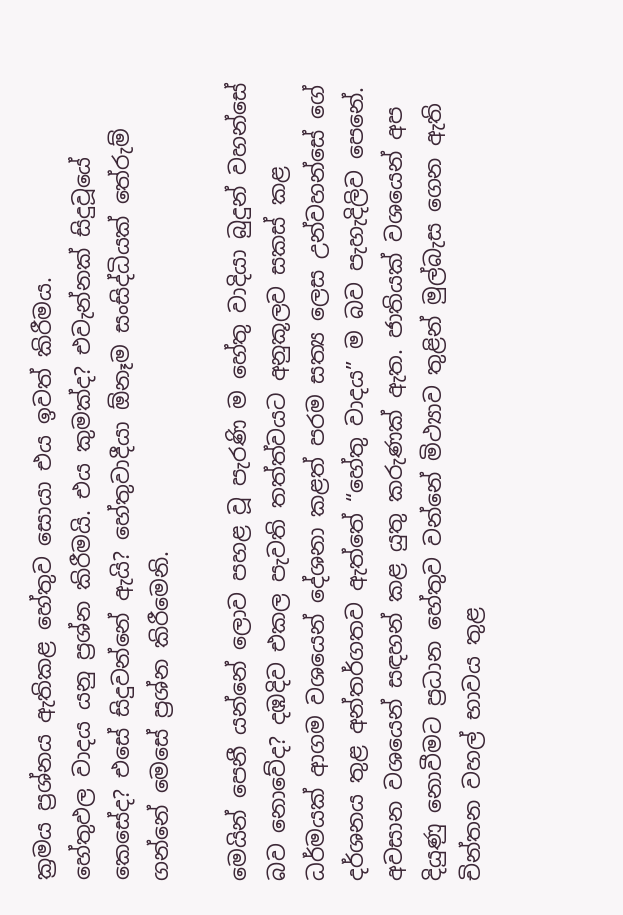ක්‍රමය ප්‍රශ්නය ඇතිකළ හේතුව සොයා එය ඉවත් කිරීමය.
හේතුඵල වාදය යනු ප්‍රශ්න කිරීමයි. එය කුමක්ද? එවැන්නක් සිදුවූයේ කෙසේද? එසේ සිදුවන්නේ ඇයි? හේතුවාදීයා ඕනෑම සංසිද්ධියක් තේරුම් ගන්නේ මෙසේ ප්‍රශ්න කිරීමෙනි.

මෙයින් පෙනී යන්නේ ලොව පහළ වූ පැරණි ම හේතු වාදියා බුදුන් වහන්සේ බව නොවේද? දඹදිව එකල පැවති තත්ත්වයට අනුකූලව සකස් කළ ධර්මයක් ආගම වශයෙන් දේශනා කළත් පරම සත්‍ය ලෙස උන්වහන්සේ ගේ දර්ශනය තුළ අන්තර්ගතව ඇත්තේ “හේතු වාදය” ම බව පැහැදිලිව පෙනේ.
අවසාන වශයෙන් සඳහන් කළ යුතු කරුණක් ඇත. ජාතියක් වශයෙන් අප දියුණු නොවීමට ප්‍රධාන හේතුව වන්නේ මිථ්‍යාව තුළින් මුල්බැස ගෙන ඇති චින්තන වහල් භාවය තුළ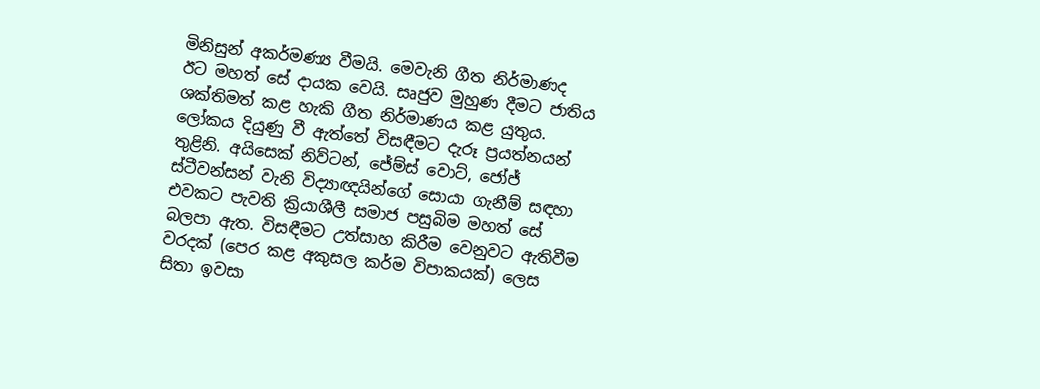මිනිසුන් අකර්මණ්‍ය වීමයි. මෙවැනි ගීත නිර්මාණද ඊට මහත් සේ දායක වෙයි. සෘජුව මුහුණ දීමට ජාතිය ශක්තිමත් කළ හැකි ගීත නිර්මාණය කළ යුතුය. ලෝකය දියුණු වී ඇත්තේ විසඳීමට දැරූ ප්‍රයත්නයන් තුළිනි. අයිසෙක් නිව්ටන්, ජේම්ස් වොට්, ජෝජ් ස්ටීවන්සන් වැනි විද්‍යාඥයින්ගේ සොයා ගැනීම් සඳහා එවකට පැවති ක්‍රියාශීලී සමාජ පසුබිම මහත් සේ බලපා ඇත. විසඳීමට උත්සාහ කිරීම වෙනුවට ඇතිවීම වරදක් (පෙර කළ අකුසල කර්ම විපාකයක්) ලෙස සිතා ඉවසා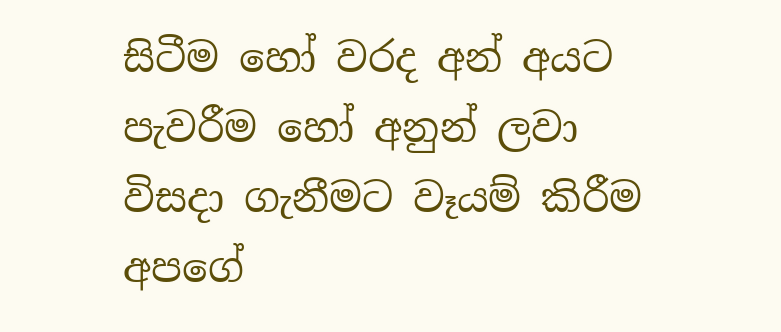සිටීම හෝ වරද අන් අයට පැවරීම හෝ අනුන් ලවා විසදා ගැනීමට වෑයම් කිරීම අපගේ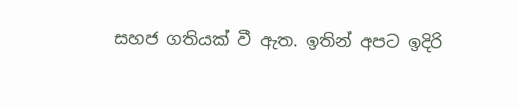සහජ ගතියක් වී ඇත. ඉතින් අපට ඉදිරි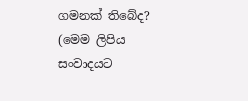ගමනක් තිබේද?
(මෙම ලිපිය සංවාදයට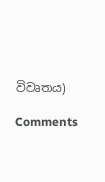විවෘතය)

Comments